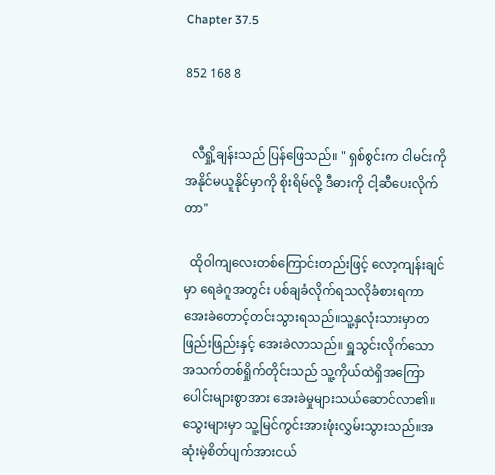Chapter 37.5

852 168 8


  လီရှို့ချန်းသည် ပြန်ဖြေသည်။ " ရှစ်စွင်းက ငါမင်းကို အနိုင်မယူနိုင်မှာကို စိုးရိမ်လို့ ဒီဓားကို ငါ့ဆီပေးလိုက်တာ"

  ထိုဝါကျလေးတစ်ကြောင်းတည်းဖြင့် လော့ကျန်းချင်မှာ ရေခဲဂူအတွင်း ပစ်ချခံလိုက်ရသလိုခံစားရကာ အေးခဲတောင့်တင်းသွားရသည်။သူ့နှလုံးသားမှာတဖြည်းဖြည်းနှင့် အေးခဲလာသည်။ ရှူသွင်းလိုက်သော အသက်တစ်ရှိုက်တိုင်းသည် သူ့ကိုယ်ထဲရှိအကြောပေါင်းများစွာအား အေးခဲမှုများသယ်ဆောင်လာ၏။ သွေးများမှာ သူ့မြင်ကွင်းအားဖုံးလွှမ်းသွားသည်။အဆုံးမဲ့စိတ်ပျက်အားငယ်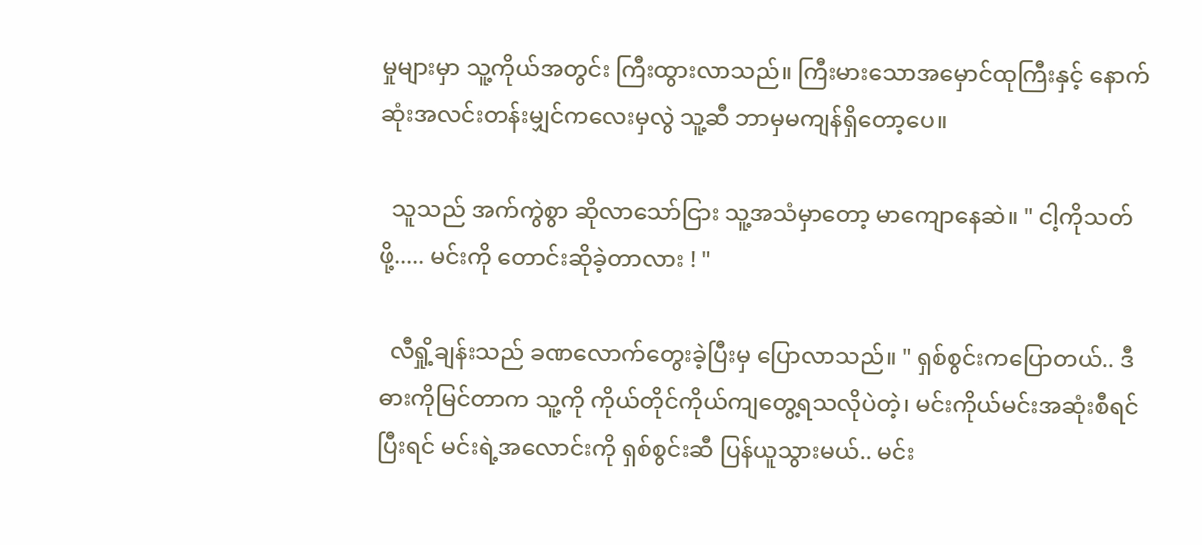မှုများမှာ သူ့ကိုယ်အတွင်း ကြီးထွားလာသည်။ ကြီးမားသောအမှောင်ထုကြီးနှင့် နောက်ဆုံးအလင်းတန်းမျှင်ကလေးမှလွဲ သူ့ဆီ ဘာမှမကျန်ရှိတော့ပေ။

  သူသည် အက်ကွဲစွာ ဆိုလာသော်ငြား သူ့အသံမှာတော့ မာကျောနေဆဲ။ " ငါ့ကိုသတ်ဖို့..... မင်းကို တောင်းဆိုခဲ့တာလား ! "

  လီရှို့ချန်းသည် ခဏလောက်တွေးခဲ့ပြီးမှ ပြောလာသည်။ " ရှစ်စွင်းကပြောတယ်.. ဒီဓားကိုမြင်တာက သူ့ကို ကိုယ်တိုင်ကိုယ်ကျတွေ့ရသလိုပဲတဲ့၊ မင်းကိုယ်မင်းအဆုံးစီရင်ပြီးရင် မင်းရဲ့အလောင်းကို ရှစ်စွင်းဆီ ပြန်ယူသွားမယ်.. မင်း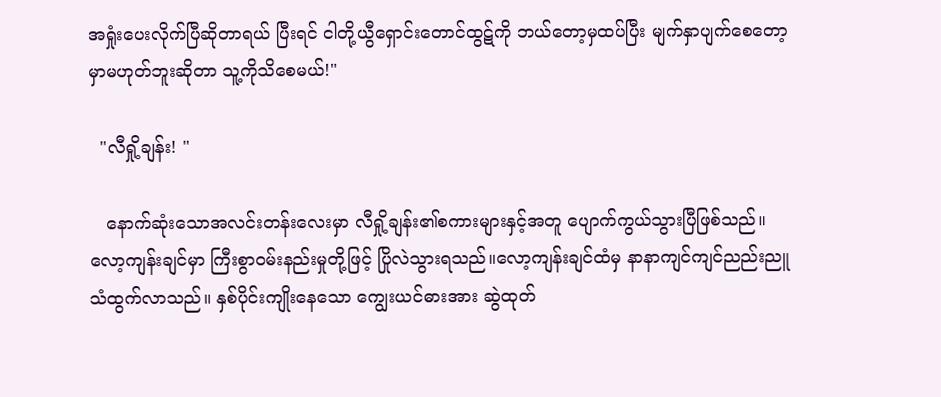အရှုံးပေးလိုက်ပြီဆိုတာရယ် ပြီးရင် ငါတို့ယွီရှောင်းတောင်ထွဋ်ကို ဘယ်တော့မှထပ်ပြီး မျက်နှာပျက်‌စေတော့မှာမဟုတ်ဘူးဆိုတာ သူ့ကိုသိစေမယ်!"

  "လီရှို့ချန်း! "

   နောက်ဆုံးသောအလင်းတန်းလေးမှာ လီရှို့ချန်း၏စကားများနှင့်အတူ ပျောက်ကွယ်သွားပြီဖြစ်သည်။ လော့ကျန်းချင်မှာ ကြီးစွာ၀မ်းနည်းမှုတို့ဖြင့် ပြိုလဲသွားရသည်။လော့ကျန်းချင်ထံမှ နာနာကျင်ကျင်ညည်းညူသံထွက်လာသည်။ နှစ်ပိုင်းကျိုးနေသော ကျွေးယင်ဓားအား ဆွဲထုတ်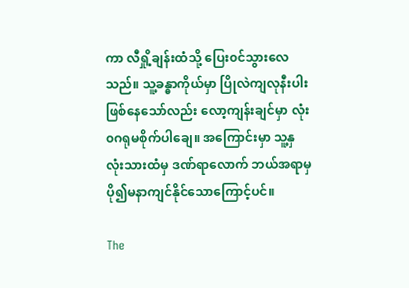ကာ ‌လီရှို့ချန်းထံသို့ ပြေး၀င်သွားလေသည်။ သူ့ခန္ဓာကိုယ်မှာ ပြိုလဲကျလုနီးပါးဖြစ်နေ‌သော်လည်း လော့ကျန်းချင်မှာ လုံး၀ဂရုမစိုက်ပါချေ။ အကြောင်းမှာ သူ့နှလုံးသားထံမှ ဒဏ်ရာလောက် ဘယ်အရာမှ ပို၍မနာကျင်နိုင်သောကြောင့်ပင်။

The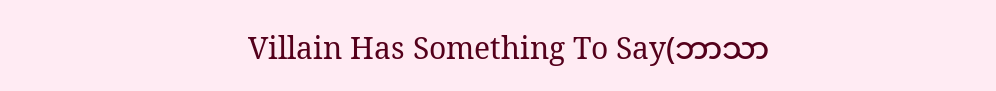Villain Has Something To Say(ဘာသာ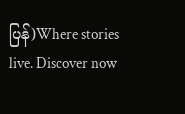ပြန်)Where stories live. Discover now